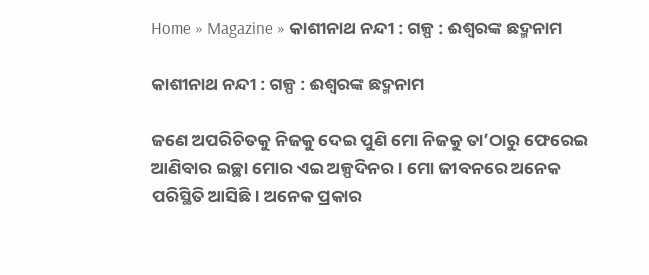Home » Magazine » କାଶୀନାଥ ନନ୍ଦୀ : ଗଳ୍ପ : ଈଶ୍ବରଙ୍କ ଛଦ୍ମନାମ

କାଶୀନାଥ ନନ୍ଦୀ : ଗଳ୍ପ : ଈଶ୍ବରଙ୍କ ଛଦ୍ମନାମ

ଜଣେ ଅପରିଚିତକୁ ନିଜକୁ ଦେଇ ପୁଣି ମୋ ନିଜକୁ ତା’ଠାରୁ ଫେରେଇ ଆଣିବାର ଇଚ୍ଛା ମୋର ଏଇ ଅଳ୍ପଦିନର । ମୋ ଜୀବନରେ ଅନେକ ପରିସ୍ଥିତି ଆସିଛି। ଅନେକ ପ୍ରକାର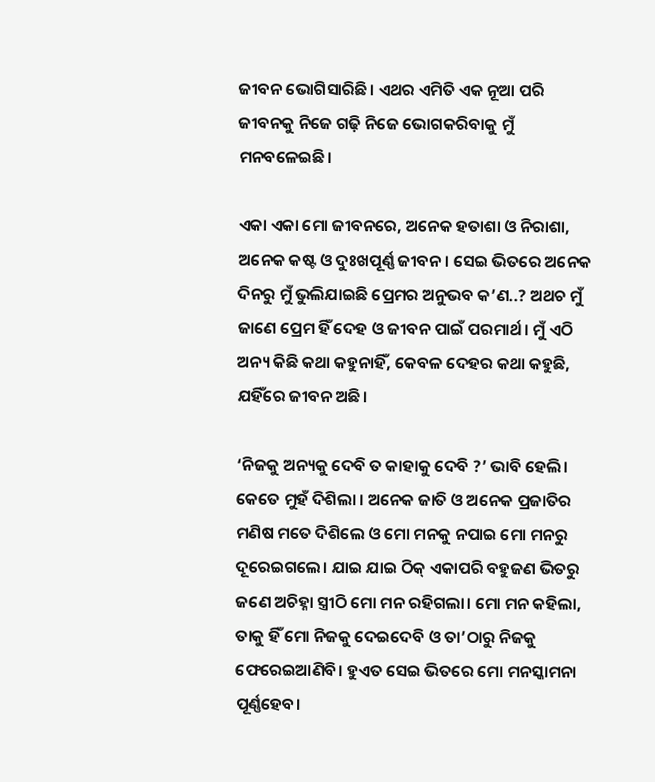ଜୀବନ ଭୋଗିସାରିଛି। ଏଥର ଏମିତି ଏକ ନୂଆ ପରି ଜୀବନକୁ ନିଜେ ଗଢ଼ି ନିଜେ ଭୋଗକରିବାକୁ ମୁଁ ମନବଳେଇଛି।

ଏକା ଏକା ମୋ ଜୀବନରେ, ଅନେକ ହତାଶା ଓ ନିରାଶା, ଅନେକ କଷ୍ଟ ଓ ଦୁଃଖପୂର୍ଣ୍ଣ ଜୀବନ। ସେଇ ଭିତରେ ଅନେକ ଦିନରୁ ମୁଁ ଭୁଲିଯାଇଛି ପ୍ରେମର ଅନୁଭବ କ’ଣ..? ଅଥଚ ମୁଁ ଜାଣେ ପ୍ରେମ ହିଁ ଦେହ ଓ ଜୀବନ ପାଇଁ ପରମାର୍ଥ। ମୁଁ ଏଠି ଅନ୍ୟ କିଛି କଥା କହୁନାହିଁ, କେବଳ ଦେହର କ‌ଥା କହୁଛି, ଯହିଁରେ ଜୀବନ ଅଛି।

‘ନିଜକୁ ଅନ୍ୟକୁ ଦେବି ତ କାହାକୁ ଦେବି ?’ ଭାବି ହେଲି। କେତେ ମୁହଁ ଦିଶିଲା । ଅନେକ ଜାତି ଓ ଅନେକ ପ୍ରଜାତିର ମଣିଷ ମତେ ଦିଶିଲେ ଓ ମୋ ମନକୁ ନପାଇ ମୋ ମନରୁ ଦୂରେଇଗଲେ। ଯାଇ ଯାଇ ଠିକ୍ ଏକାପରି ବହୁଜଣ ଭିତରୁ ଜଣେ ଅଚିହ୍ନା ସ୍ତ୍ରୀଠି ମୋ ମନ ରହିଗଲା। ମୋ ମନ କହିଲା, ତାକୁ ହିଁ ମୋ ନିଜକୁ ଦେଇଦେବି ଓ ତା’ଠାରୁ ନିଜକୁ ଫେରେଇଆଣିବି। ହୁଏତ ସେଇ ଭିତରେ ମୋ ମନସ୍କାମନା ପୂର୍ଣ୍ଣହେବ।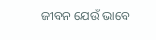ଜୀବନ ଯେଉଁ ଭାବେ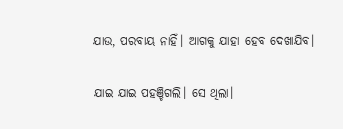ଯାଉ, ପରବାୟ ନାହିଁ। ଆଗକୁ ଯାହା ହେବ ଦେଖାଯିବ।

ଯାଇ ଯାଇ ପହଞ୍ଚିଗଲି। ସେ ଥିଲା।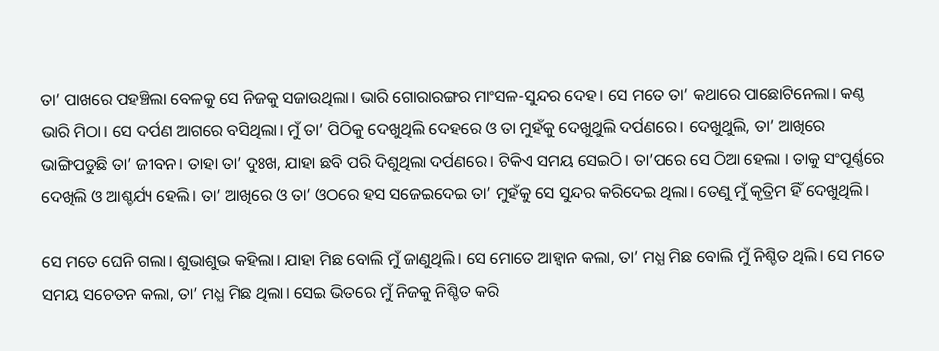ତା’ ପାଖରେ ପହଞ୍ଚିଲା ବେଳକୁ ସେ ନିଜକୁ ସଜାଉଥିଲା। ଭାରି ଗୋରାରଙ୍ଗର ମାଂସଳ-ସୁନ୍ଦର ଦେହ। ସେ ମତେ ତା’ କଥାରେ ପାଛୋଟିନେଲା। କଣ୍ଠ ଭାରି ମିଠା। ସେ ଦର୍ପଣ ଆଗରେ ବସିଥିଲା। ମୁଁ ତା’ ପିଠିକୁ ଦେଖୁଥିଲି ଦେହରେ ଓ ତା ମୁହଁକୁ ଦେଖୁଥୁଲି ଦର୍ପଣରେ। ଦେଖୁଥୁଲି, ତା’ ଆଖିରେ ଭାଙ୍ଗିପଡୁଛି ତା’ ଜୀବନ। ତାହା ତା’ ଦୁଃଖ, ଯାହା ଛବି ପରି ଦିଶୁଥିଲା ଦର୍ପଣରେ। ଟିକିଏ ସମୟ ସେଇଠି। ତା’ପରେ ସେ ଠିଆ ହେଲା । ତାକୁ ସଂପୂର୍ଣ୍ଣରେ ଦେଖିଲି ଓ ଆଶ୍ଚର୍ଯ୍ୟ ହେଲି। ତା’ ଆଖିରେ ଓ ତା’ ଓଠରେ ହସ ସଜେଇଦେଇ ତା’ ମୁହଁକୁ ସେ ସୁନ୍ଦର କରିଦେଇ ଥିଲା। ତେଣୁ ମୁଁ କୃତ୍ରିମ ହିଁ ଦେଖୁଥିଲି।

ସେ ମତେ ଘେନି ଗଲା। ଶୁଭାଶୁଭ କହିଲା। ଯାହା ମିଛ ବୋଲି ମୁଁ ଜାଣୁଥିଲି। ସେ ମୋତେ ଆହ୍ୱାନ କଲା, ତା’ ମଧ୍ଯ ମିଛ ବୋଲି ମୁଁ ନିଶ୍ଚିତ ଥିଲି। ସେ ମତେ ସମୟ ସଚେତନ କଲା, ତା’ ମଧ୍ଯ ମିଛ ଥିଲା। ସେଇ ଭିତରେ ମୁଁ ନିଜକୁ ନିଶ୍ଚିତ କରି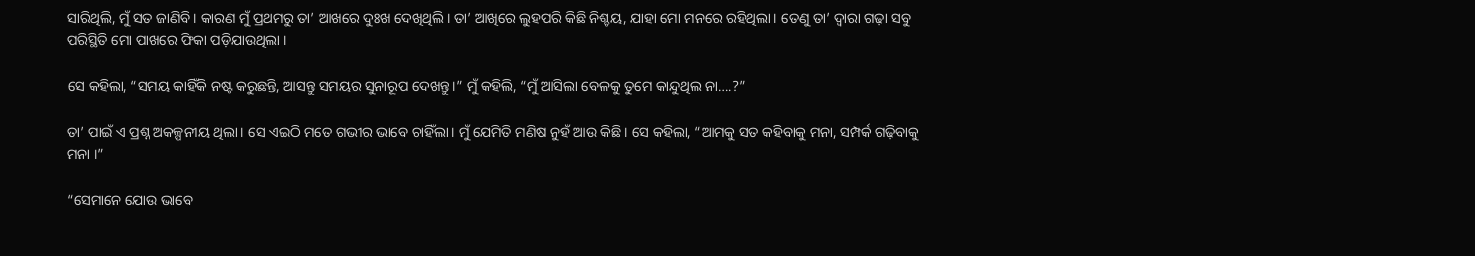ସାରିଥିଲି, ମୁଁ ସତ ଜାଣିବି। କାରଣ ମୁଁ ପ୍ରଥମରୁ ତା’ ଆଖରେ ଦୁଃଖ ଦେଖିଥିଲି। ତା’ ଆଖିରେ ଲୁହପରି କିଛି ନିଶ୍ଚୟ, ଯାହା ମୋ ମନରେ ରହିଥିଲା। ତେଣୁ ତା’ ଦ୍ବାରା ଗଢ଼ା ସବୁ ପରିସ୍ଥିତି ମୋ ପାଖରେ ଫିକା ପଡ଼ିଯାଉଥିଲା ।

ସେ କହିଲା, “ସମୟ କାହିଁକି ନଷ୍ଟ କରୁଛନ୍ତି, ଆସନ୍ତୁ ସମୟର ସୁନାରୂପ ଦେଖନ୍ତୁ।” ମୁଁ କହିଲି, “ମୁଁ ଆସିଲା ବେଳକୁ ତୁମେ କାନ୍ଦୁଥିଲ ନା….?”

ତା’ ପାଇଁ ଏ ପ୍ରଶ୍ନ ଅକଳ୍ପନୀୟ ଥିଲା। ସେ ଏଇଠି ମତେ ଗଭୀର ଭାବେ ଚାହିଁଲା। ମୁଁ ଯେମିତି ମଣିଷ ନୁହଁ ଆଉ କିଛି। ସେ କହିଲା, “ଆମକୁ ସତ କହିବାକୁ ମନା, ସମ୍ପର୍କ ଗଢ଼ିବାକୁ ମନା ।”

“ସେମାନେ ଯୋଉ ଭାବେ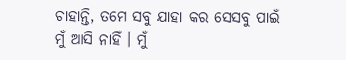ଚାହାନ୍ତି, ତମେ ସବୁ ଯାହା କର ସେସବୁ ପାଇଁ ମୁଁ ଆସି ନାହିଁ । ମୁଁ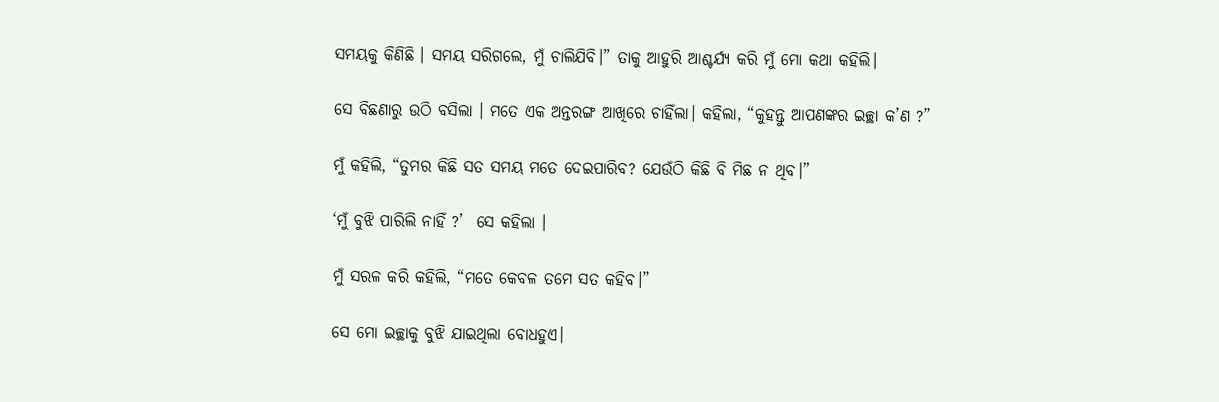ସମୟକୁ କିଣିଛି । ସମୟ ସରିଗଲେ, ମୁଁ ଚାଲିଯିବି।” ତାକୁ ଆହୁରି ଆଶ୍ଚର୍ଯ୍ୟ କରି ମୁଁ ମୋ କଥା କହିଲି।

ସେ ବିଛଣାରୁ ଉଠି ବସିଲା । ମତେ ଏକ ଅନ୍ତରଙ୍ଗ ଆଖିରେ ଚାହିଁଲା। କହିଲା, “କୁହନ୍ତୁ ଆପଣଙ୍କର ଇଚ୍ଛା କ’ଣ ?”

ମୁଁ କହିଲି, “ତୁମର କିଛି ସତ ସମୟ ମତେ ଦେଇପାରିବ? ଯେଉଁଠି କିଛି ବି ମିଛ ନ ଥିବ।”

‘ମୁଁ ବୁଝି ପାରିଲି ନାହିଁ ?’  ସେ କହିଲା ।

ମୁଁ ସରଳ କରି କହିଲି, “ମତେ କେବଳ ତମେ ସତ କହିବ।”

ସେ ମୋ ଇଚ୍ଛାକୁ ବୁଝି ଯାଇଥିଲା ବୋଧହୁଏ।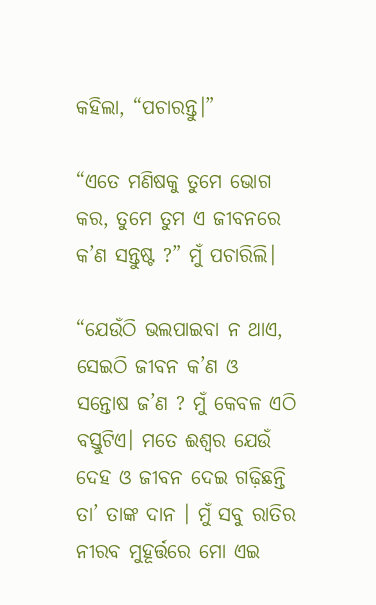କହିଲା, “ପଚାରନ୍ତୁ।”

“ଏତେ ମଣିଷକୁ ତୁମେ ଭୋଗ କର, ତୁମେ ତୁମ ଏ ଜୀବନରେ କ’ଣ ସନ୍ତୁଷ୍ଟ ?” ମୁଁ ପଚାରିଲି।

“ଯେଉଁଠି ଭଲପାଇବା ନ ଥାଏ, ସେଇଠି ଜୀବନ କ’ଣ ଓ ସନ୍ତୋଷ ଜ’ଣ ? ମୁଁ କେବଳ ଏଠି ବସ୍ତୁଟିଏ। ମତେ ଈଶ୍ବର ଯେଉଁ ଦେହ ଓ ଜୀବନ ଦେଇ ଗଢ଼ିଛନ୍ତି ତା’ ତାଙ୍କ ଦାନ । ମୁଁ ସବୁ ରାତିର ନୀରବ ମୁହୂର୍ତ୍ତରେ ମୋ ଏଇ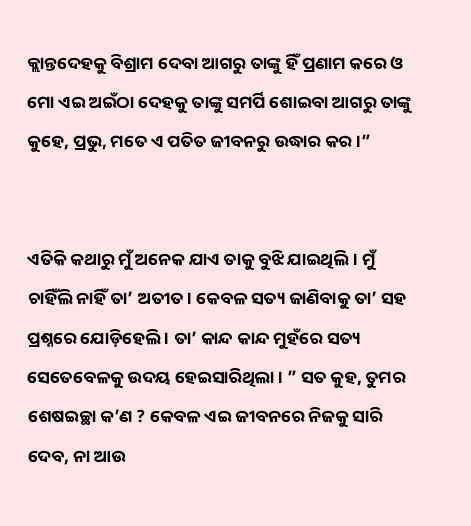କ୍ଲାନ୍ତଦେହକୁ ବିଶ୍ରାମ ଦେବା ଆଗରୁ ତାଙ୍କୁ ହିଁ ପ୍ରଣାମ କରେ ଓ ମୋ ଏଇ ଅଇଁଠା ଦେହକୁ ତାଙ୍କୁ ସମର୍ପି ଶୋଇବା ଆଗରୁ ତାଙ୍କୁ କୁହେ, ପ୍ରଭୁ, ମତେ ଏ ପତିତ ଜୀବନରୁ ଉଦ୍ଧାର କର ।”


ଏତିକି କଥାରୁ ମୁଁ ଅନେକ ଯାଏ ତାକୁ ବୁଝି ଯାଇଥିଲି। ମୁଁ ଚାହିଁଲି ନାହିଁ ତା’ ଅତୀତ। କେବଳ ସତ୍ୟ ଜାଣିବାକୁ ତା’ ସହ ପ୍ରଶ୍ନରେ ଯୋଡ଼ିହେଲି । ତା’ କାନ୍ଦ କାନ୍ଦ ମୁହଁରେ ସତ୍ୟ ସେତେବେଳକୁ ଉଦୟ ହେଇସାରିଥିଲା । ” ସତ କୁହ, ତୁମର ଶେଷଇଚ୍ଛା କ’ଣ ? କେବଳ ଏଇ ଜୀବନରେ ନିଜକୁ ସାରି ଦେବ, ନା ଆଉ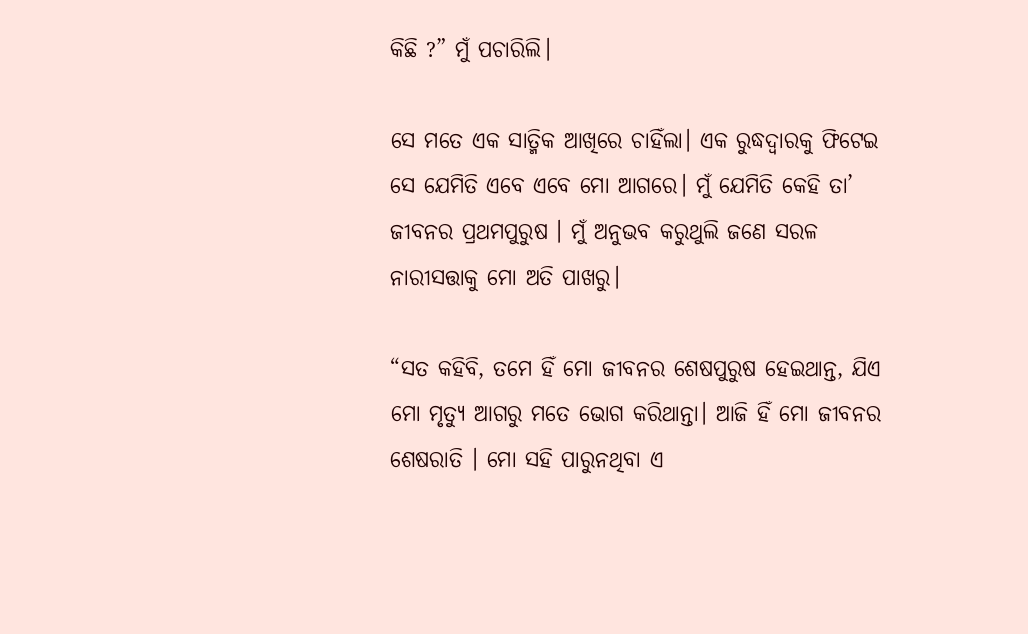କିଛି ?” ମୁଁ ପଚାରିଲି।

ସେ ମତେ ଏକ ସାତ୍ମିକ ଆଖିରେ ଚାହିଁଲା। ଏକ ରୁଦ୍ଧଦ୍ବାରକୁ ଫିଟେଇ ସେ ଯେମିତି ଏବେ ଏବେ ମୋ ଆଗରେ। ମୁଁ ଯେମିତି କେହି ତା’ ଜୀବନର ପ୍ରଥମପୁରୁଷ । ମୁଁ ଅନୁଭବ କରୁଥୁଲି ଜଣେ ସରଳ ନାରୀସତ୍ତାକୁ ମୋ ଅତି ପାଖରୁ।

“ସତ କହିବି, ତମେ ହିଁ ମୋ ଜୀବନର ଶେଷପୁରୁଷ ହେଇଥାନ୍ତ, ଯିଏ ମୋ ମୃତ୍ୟୁ ଆଗରୁ ମତେ ଭୋଗ କରିଥାନ୍ତା। ଆଜି ହିଁ ମୋ ଜୀବନର ଶେଷରାତି । ମୋ ସହି ପାରୁନଥିବା ଏ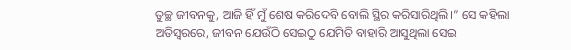ତୁଚ୍ଛ ଜୀବନକୁ, ଆଜି ହିଁ ମୁଁ ଶେଷ କରିଦେବି ବୋଲି ସ୍ଥିର କରିସାରିଥିଲି।” ସେ କହିଲା ଅତିସ୍ବରରେ, ଜୀବନ ଯେଉଁଠି ସେଇଠୁ ଯେମିତି ବାହାରି ଆସୁଥିଲା ସେଇ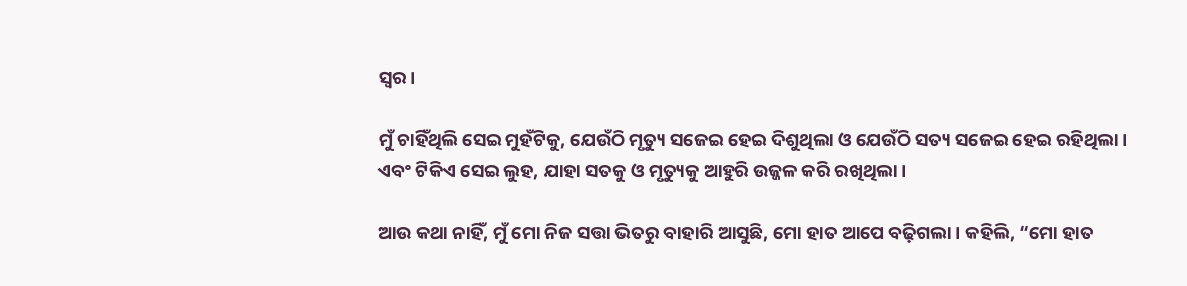ସ୍ବର।

ମୁଁ ଚାହିଁଥିଲି ସେଇ ମୁହଁଟିକୁ, ଯେଉଁଠି ମୃତ୍ୟୁ ସଜେଇ ହେଇ ଦିଶୁଥିଲା ଓ ଯେଉଁଠି ସତ୍ୟ ସଜେଇ ହେଇ ରହିଥିଲା। ଏବଂ ଟିକିଏ ସେଇ ଲୁହ, ଯାହା ସତକୁ ଓ ମୃତ୍ୟୁକୁ ଆହୁରି ଉଜ୍ଜଳ କରି ରଖିଥିଲା।

ଆଉ କଥା ନାହିଁ, ମୁଁ ମୋ ନିଜ ସତ୍ତା ଭିତରୁ ବାହାରି ଆସୁଛି, ମୋ ହାତ ଆପେ ବଢ଼ିଗଲା। କହିଲି, “ମୋ ହାତ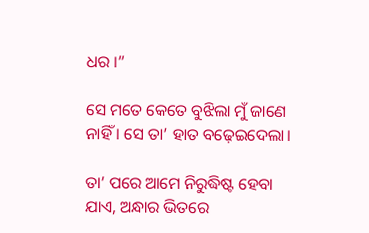ଧର ।”

ସେ ମତେ କେତେ ବୁଝିଲା ମୁଁ ଜାଣେ ନାହିଁ । ସେ ତା’ ହାତ ବଢ଼େଇଦେଲା।

ତା’ ପରେ ଆମେ ନିରୁଦ୍ଧିଷ୍ଟ ହେବା ଯାଏ, ଅନ୍ଧାର ଭିତରେ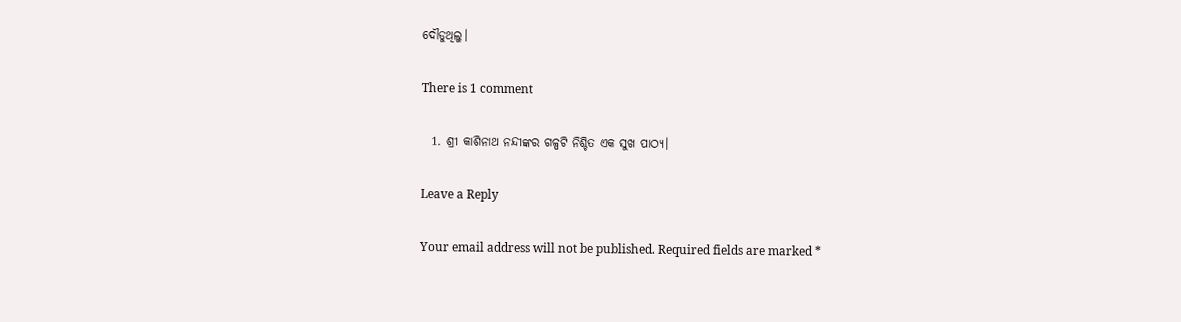ଦୌଡୁଥିଲୁ।

There is 1 comment

  1. ଶ୍ରୀ କାଶିନାଥ ନନ୍ଦୀଙ୍କର ଗଳ୍ପଟି ନିଶ୍ଚିତ ଏକ ସୁଖ ପାଠ୍ୟ।

Leave a Reply

Your email address will not be published. Required fields are marked *